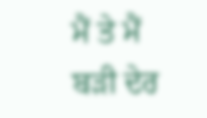ਮੈਂ ਤੇ ਮੈਂ
ਬੜੀ ਦੇਰ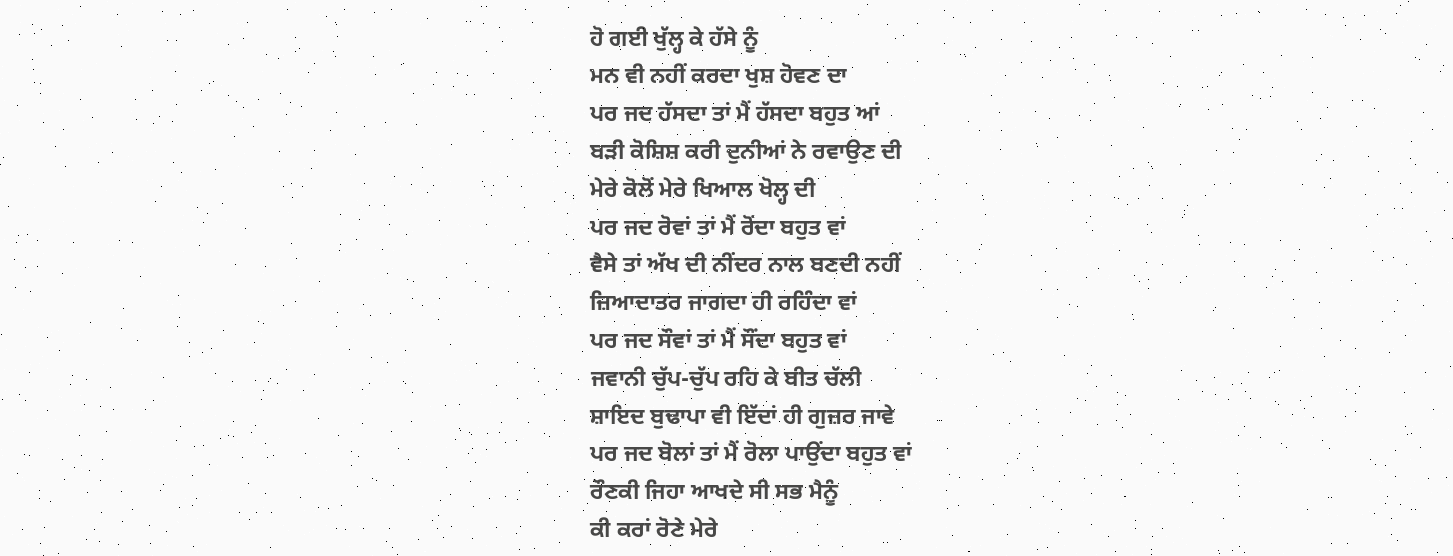ਹੋ ਗਈ ਖੁੱਲ੍ਹ ਕੇ ਹੱਸੇ ਨੂੰ
ਮਨ ਵੀ ਨਹੀਂ ਕਰਦਾ ਖੁਸ਼ ਹੋਵਣ ਦਾ
ਪਰ ਜਦ ਹੱਸਦਾ ਤਾਂ ਮੈਂ ਹੱਸਦਾ ਬਹੁਤ ਆਂ
ਬੜੀ ਕੋਸ਼ਿਸ਼ ਕਰੀ ਦੁਨੀਆਂ ਨੇ ਰਵਾਉਣ ਦੀ
ਮੇਰੇ ਕੋਲੋਂ ਮੇਰੇ ਖਿਆਲ ਖੋਲ੍ਹ ਦੀ
ਪਰ ਜਦ ਰੋਵਾਂ ਤਾਂ ਮੈਂ ਰੋਂਦਾ ਬਹੁਤ ਵਾਂ
ਵੈਸੇ ਤਾਂ ਅੱਖ ਦੀ ਨੀਂਦਰ ਨਾਲ ਬਣਦੀ ਨਹੀਂ
ਜ਼ਿਆਦਾਤਰ ਜਾਗਦਾ ਹੀ ਰਹਿੰਦਾ ਵਾਂ
ਪਰ ਜਦ ਸੌਵਾਂ ਤਾਂ ਮੈਂ ਸੌਂਦਾ ਬਹੁਤ ਵਾਂ
ਜਵਾਨੀ ਚੁੱਪ-ਚੁੱਪ ਰਹਿ ਕੇ ਬੀਤ ਚੱਲੀ
ਸ਼ਾਇਦ ਬੁਢਾਪਾ ਵੀ ਇੱਦਾਂ ਹੀ ਗੁਜ਼ਰ ਜਾਵੇ
ਪਰ ਜਦ ਬੋਲਾਂ ਤਾਂ ਮੈਂ ਰੋਲਾ ਪਾਉਂਦਾ ਬਹੁਤ ਵਾਂ
ਰੌਣਕੀ ਜਿਹਾ ਆਖਦੇ ਸੀ ਸਭ ਮੈਨੂੰ
ਕੀ ਕਰਾਂ ਰੋਣੇ ਮੇਰੇ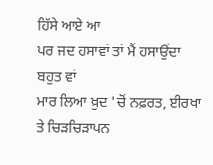ਹਿੱਸੇ ਆਏ ਆ
ਪਰ ਜਦ ਹਸਾਵਾਂ ਤਾਂ ਮੈਂ ਹਸਾਉਂਦਾ ਬਹੁਤ ਵਾਂ
ਮਾਰ ਲਿਆ ਖ਼ੁਦ 'ਚੋਂ ਨਫ਼ਰਤ, ਈਰਖਾ ਤੇ ਚਿੜਚਿੜਾਪਨ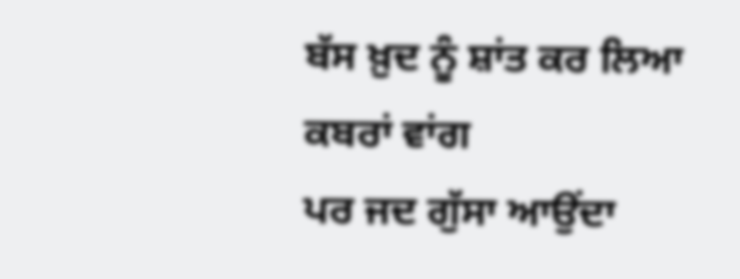ਬੱਸ ਖ਼ੁਦ ਨੂੰ ਸ਼ਾਂਤ ਕਰ ਲਿਆ ਕਬਰਾਂ ਵਾਂਗ
ਪਰ ਜਦ ਗੁੱਸਾ ਆਉਂਦਾ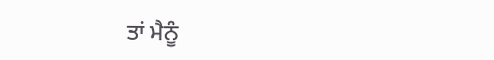ਤਾਂ ਮੈਨੂੰ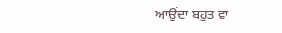ਆਉਂਦਾ ਬਹੁਤ ਵਾ